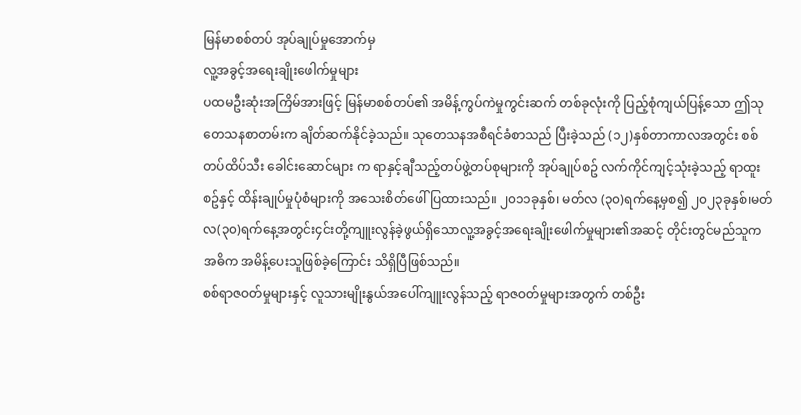မြန်မာစစ်တပ် အုပ်ချုပ်မှုအောက်မှ
လူ့အခွင့်အရေးချိုးဖေါက်မှုများ
ပထမဦးဆုံးအကြိမ်အားဖြင့် မြန်မာစစ်တပ်၏ အမိန့်ကွပ်ကဲမှုကွင်းဆက် တစ်ခုလုံးကို ပြည့်စုံကျယ်ပြန့်သော ဤသုတေသနစာတမ်းက ချိတ်ဆက်နိုင်ခဲ့သည်။ သုတေသနအစီရင်ခံစာသည် ပြီးခဲ့သည် (၁၂)နှစ်တာကာလအတွင်း စစ်တပ်ထိပ်သီး ခေါင်းဆောင်များ က ရာနှင့်ချီသည့်တပ်ဖွဲ့တပ်စုများကို အုပ်ချုပ်စဥ် လက်ကိုင်ကျင့်သုံးခဲ့သည့် ရာထူးစဥ်နှင့် ထိန်းချုပ်မှုပုံစံများကို အသေးစိတ်ဖေါ်ပြထားသည်။ ၂၀၁၁ခုနှစ်၊ မတ်လ (၃၀)ရက်နေ့မှစ၍ ၂၀၂၃ခုနှစ်၊မတ်လ(၃၀)ရက်နေ့အတွင်း၄င်းတို့ကျူးလွန်ခဲ့ဖွယ်ရှိသောလူ့အခွင့်အရေးချိုးဖေါက်မှုများ၏အဆင့် တိုင်းတွင်မည်သူက အဓိက အမိန့်ပေးသူဖြစ်ခဲ့ကြောင်း သိရှိပြီဖြစ်သည်။
စစ်ရာဇဝတ်မှုများနှင့် လူသားမျိုးနွယ်အပေါ်ကျူးလွန်သည့် ရာဇဝတ်မှုများအတွက် တစ်ဦး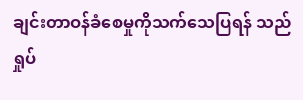ချင်းတာဝန်ခံစေမှုကိုသက်သေပြရန် သည် ရှုပ်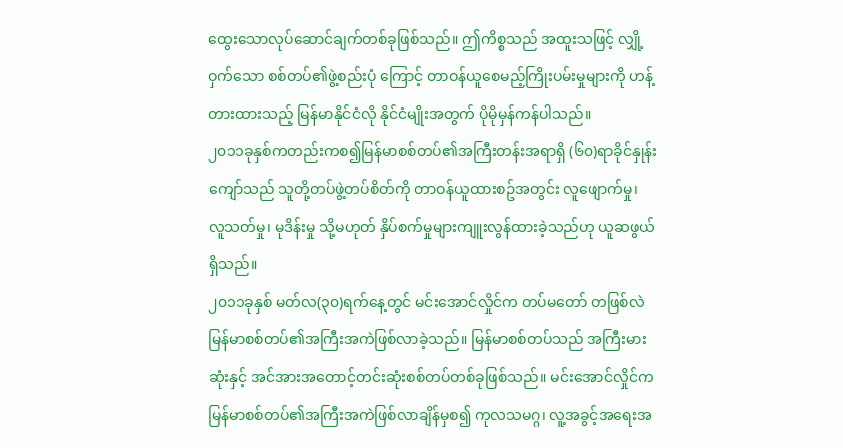ထွေးသောလုပ်ဆောင်ချက်တစ်ခုဖြစ်သည်။ ဤကိစ္စသည် အထူးသဖြင့် လျှို့ဝှက်သော စစ်တပ်၏ဖွဲ့စည်းပုံ ကြောင့် တာဝန်ယူစေမည့်ကြိုးပမ်းမှုများကို ဟန့်တားထားသည့် မြန်မာနိုင်ငံလို နိုင်ငံမျိုးအတွက် ပိုမိုမှန်ကန်ပါသည်။
၂၀၁၁ခုနှစ်ကတည်းကစ၍မြန်မာစစ်တပ်၏အကြီးတန်းအရာရှိ (၆၀)ရာခိုင်နှုန်း ကျော်သည် သူတို့တပ်ဖွဲ့တပ်စိတ်ကို တာဝန်ယူထားစဥ်အတွင်း လူဖျောက်မှု၊ လူသတ်မှု၊ မုဒိန်းမှု သို့မဟုတ် နှိပ်စက်မှုများကျူးလွန်ထားခဲ့သည်ဟု ယူဆဖွယ်ရှိသည်။
၂၀၁၁ခုနှစ် မတ်လ(၃၀)ရက်နေ့တွင် မင်းအောင်လှိုင်က တပ်မတော် တဖြစ်လဲ မြန်မာစစ်တပ်၏အကြီးအကဲဖြစ်လာခဲ့သည်။ မြန်မာစစ်တပ်သည် အကြီးမားဆုံးနှင့် အင်အားအတောင့်တင်းဆုံးစစ်တပ်တစ်ခုဖြစ်သည်။ မင်းအောင်လှိုင်က မြန်မာစစ်တပ်၏အကြီးအကဲဖြစ်လာချိန်မှစ၍ ကုလသမဂ္ဂ၊ လူ့အခွင့်အရေးအ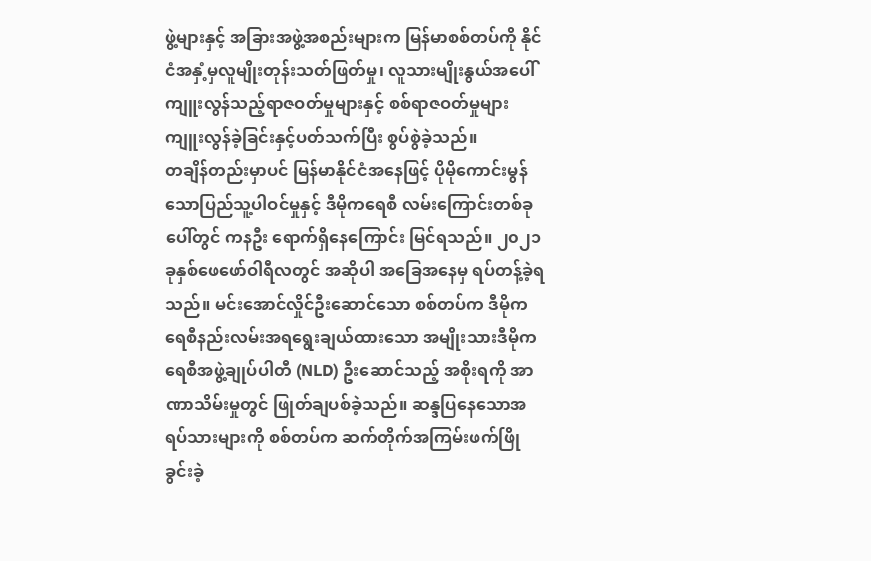ဖွဲ့များနှင့် အခြားအဖွဲ့အစည်းများက မြန်မာစစ်တပ်ကို နိုင်ငံအနှံ့မှလူမျိုးတုန်းသတ်ဖြတ်မှု၊ လူသားမျိုးနွယ်အပေါ်ကျူးလွန်သည့်ရာဇဝတ်မှုများနှင့် စစ်ရာဇဝတ်မှုများကျူးလွန်ခဲ့ခြင်းနှင့်ပတ်သက်ပြီး စွပ်စွဲခဲ့သည်။
တချိန်တည်းမှာပင် မြန်မာနိုင်ငံအနေဖြင့် ပိုမိုကောင်းမွန်သောပြည်သူ့ပါဝင်မှုနှင့် ဒီမိုကရေစီ လမ်းကြောင်းတစ်ခုပေါ်တွင် ကနဦး ရောက်ရှိနေကြောင်း မြင်ရသည်။ ၂၀၂၁ခုနှစ်ဖေဖော်ဝါရီလတွင် အဆိုပါ အခြေအနေမှ ရပ်တန့်ခဲ့ရသည်။ မင်းအောင်လှိုင်ဦးဆောင်သော စစ်တပ်က ဒီမိုကရေစီနည်းလမ်းအရရွေးချယ်ထားသော အမျိုးသားဒီမိုကရေစီအဖွဲ့ချုပ်ပါတီ (NLD) ဦးဆောင်သည့် အစိုးရကို အာဏာသိမ်းမှုတွင် ဖြုတ်ချပစ်ခဲ့သည်။ ဆန္ဒပြနေသောအရပ်သားများကို စစ်တပ်က ဆက်တိုက်အကြမ်းဖက်ဖြိုခွင်းခဲ့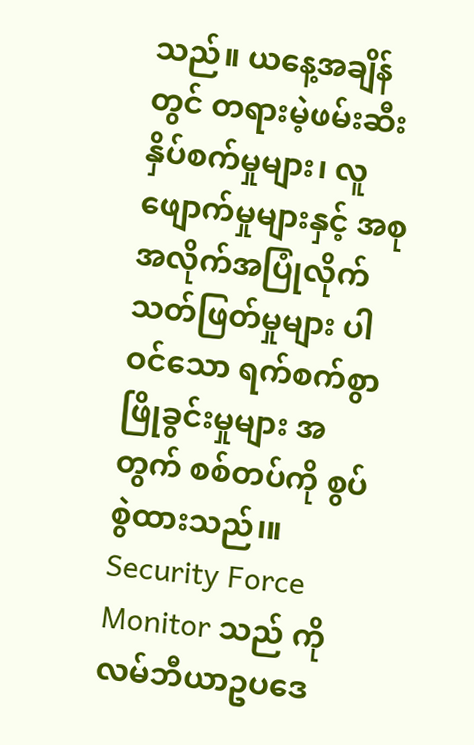သည်။ ယနေ့အချိန်တွင် တရားမဲ့ဖမ်းဆီး နှိပ်စက်မှုများ၊ လူဖျောက်မှုများနှင့် အစုအလိုက်အပြုံလိုက်သတ်ဖြတ်မှုများ ပါဝင်သော ရက်စက်စွာဖြိုခွင်းမှုများ အတွက် စစ်တပ်ကို စွပ်စွဲထားသည်၊။
Security Force Monitor သည် ကိုလမ်ဘီယာဥပဒေ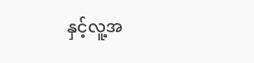နှင့်လူ့အ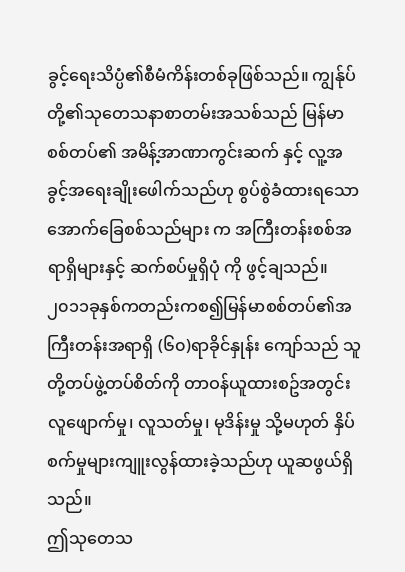ခွင့်ရေးသိပ္ပံ၏စီမံကိန်းတစ်ခုဖြစ်သည်။ ကျွန်ုပ်တို့၏သုတေသနာစာတမ်းအသစ်သည် မြန်မာစစ်တပ်၏ အမိန့်အာဏာကွင်းဆက် နှင့် လူ့အခွင့်အရေးချိုးဖေါက်သည်ဟု စွပ်စွဲခံထားရသော အောက်ခြေစစ်သည်များ က အကြီးတန်းစစ်အရာရှိများနှင့် ဆက်စပ်မှုရှိပုံ ကို ဖွင့်ချသည်။
၂၀၁၁ခုနှစ်ကတည်းကစ၍မြန်မာစစ်တပ်၏အကြီးတန်းအရာရှိ (၆၀)ရာခိုင်နှုန်း ကျော်သည် သူတို့တပ်ဖွဲ့တပ်စိတ်ကို တာဝန်ယူထားစဥ်အတွင်း လူဖျောက်မှု၊ လူသတ်မှု၊ မုဒိန်းမှု သို့မဟုတ် နှိပ်စက်မှုများကျူးလွန်ထားခဲ့သည်ဟု ယူဆဖွယ်ရှိသည်။
ဤသုတေသ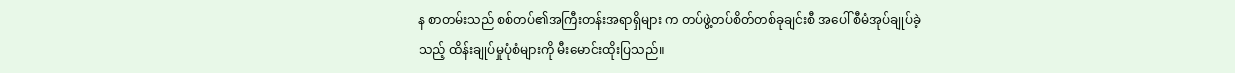န စာတမ်းသည် စစ်တပ်၏အကြီးတန်းအရာရှိများ က တပ်ဖွဲ့တပ်စိတ်တစ်ခုချင်းစီ အပေါ် စီမံအုပ်ချုပ်ခဲ့သည့် ထိန်းချုပ်မှုပုံစံများကို မီးမောင်းထိုးပြသည်။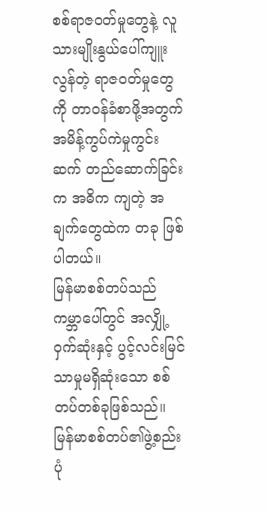စစ်ရာဇဝတ်မှုတွေနဲ့ လူသားမျိုးနွယ်ပေါ်ကျူးလွန်တဲ့ ရာဇဝတ်မှုတွေကို တာဝန်ခံစာဖို့အတွက် အမိန့်ကွပ်ကဲမှုကွင်းဆက် တည်ဆောက်ခြင်းက အဓိက ကျတဲ့ အချက်တွေထဲက တခု ဖြစ်ပါတယ်။
မြန်မာစစ်တပ်သည် ကမ္ဘာပေါ်တွင် အလျှို့ဝှက်ဆုံးနှင့် ပွင့်လင်းမြင်သာမှုမရှိဆုံးသော စစ်တပ်တစ်ခုဖြစ်သည်။ မြန်မာစစ်တပ်၏ဖွဲ့စည်းပုံ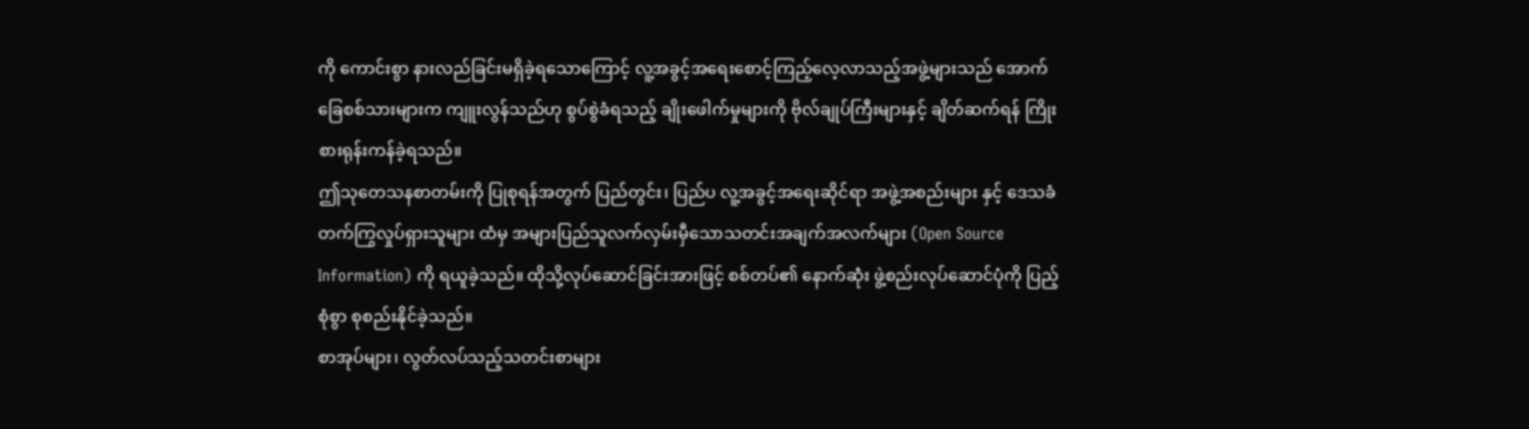ကို ကောင်းစွာ နားလည်ခြင်းမရှိခဲ့ရသောကြောင့် လူ့အခွင့်အရေးစောင့်ကြည့်လေ့လာသည့်အဖွဲ့များသည် အောက်ခြေစစ်သားများက ကျူးလွန်သည်ဟု စွပ်စွဲခံရသည့် ချိုးဖေါက်မှုများကို ဗိုလ်ချုပ်ကြီးများနှင့် ချိတ်ဆက်ရန် ကြိုးစားရုန်းကန်ခဲ့ရသည်။
ဤသုတေသနစာတမ်းကို ပြုစုရန်အတွက် ပြည်တွင်း၊ ပြည်ပ လူ့အခွင့်အရေးဆိုင်ရာ အဖွဲ့အစည်းများ နှင့် ဒေသခံ တက်ကြွလှုပ်ရှားသူများ ထံမှ အများပြည်သူလက်လှမ်းမှီသောသတင်းအချက်အလက်များ (Open Source Information) ကို ရယူခဲ့သည်။ ထိုသို့လုပ်ဆောင်ခြင်းအားဖြင့် စစ်တပ်၏ နောက်ဆုံဲး ဖွဲ့စည်းလုပ်ဆောင်ပုံကို ပြည့်စုံစွာ စုစည်းနိုင်ခဲ့သည်။
စာအုပ်များ၊ လွတ်လပ်သည့်သတင်းစာများ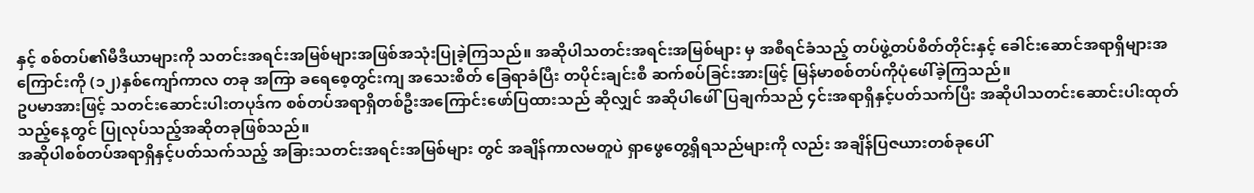နှင့် စစ်တပ်၏မီဒီယာများကို သတင်းအရင်းအမြစ်များအဖြစ်အသုံးပြုခဲ့ကြသည်။ အဆိုပါသတင်းအရင်းအမြစ်များ မှ အစီရင်ခံသည့် တပ်ဖွဲ့တပ်စိတ်တိုင်းနှင့် ခေါင်းဆောင်အရာရှိများအကြောင်းကို (၁၂)နှစ်ကျော်ကာလ တခု အကြာ ခရေစေ့တွင်းကျ အသေးစိတ် ခြေရာခံပြီး တပိုင်းချင်းစီ ဆက်စပ်ခြင်းအားဖြင့် မြန်မာစစ်တပ်ကိုပုံဖေါ်ခဲ့ကြသည်။
ဥပမာအားဖြင့် သတင်းဆောင်းပါးတပုဒ်က စစ်တပ်အရာရှိတစ်ဦးအကြောင်းဖော်ပြထားသည် ဆိုလျှင် အဆိုပါဖေါ်ပြချက်သည် ၄င်းအရာရှိနှင့်ပတ်သက်ပြီး အဆိုပါသတင်းဆောင်းပါးထုတ်သည့်နေ့တွင် ပြုလုပ်သည့်အဆိုတခုဖြစ်သည်။
အဆိုပါစစ်တပ်အရာရှိနှင့်ပတ်သက်သည့် အခြားသတင်းအရင်းအမြစ်များ တွင် အချိန်ကာလမတူပဲ ရှာဖွေတွေ့ရှိရသည်များကို လည်း အချိန်ပြဇယားတစ်ခုပေါ်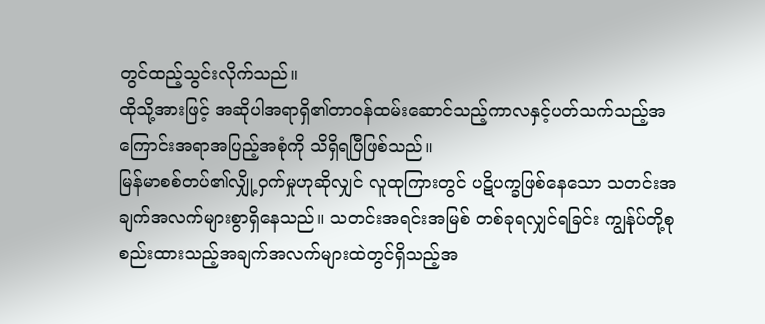တွင်ထည့်သွင်းလိုက်သည်။
ထိုသို့အားဖြင့် အဆိုပါအရာရှိ၏တာဝန်ထမ်းဆောင်သည့်ကာလနှင့်ပတ်သက်သည့်အကြောင်းအရာအပြည့်အစုံကို သိရှိရပြီဖြစ်သည်။
မြန်မာစစ်တပ်၏လျှို့ဝှက်မှုဟုဆိုလျှင် လူထုကြားတွင် ပဋိပက္ခဖြစ်နေသော သတင်းအချက်အလက်များစွာရှိနေသည်။ သတင်းအရင်းအမြစ် တစ်ခုရလျှင်ရခြင်း ကျွန်ုပ်တို့စုစည်းထားသည့်အချက်အလက်များထဲတွင်ရှိသည့်အ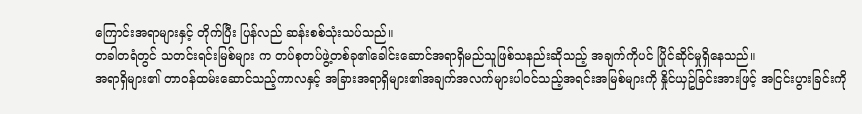ကြောင်းအရာများနှင့် တိုက်ပြီး ပြန်လည် ဆန်းစစ်သုံးသပ်သည်။
တခါတရံတွင် သတင်းရင်းမြစ်များ က တပ်စုတပ်ဖွဲ့တစ်ခု၏ခေါင်းဆောင်အရာရှိမည်သူဖြစ်သနည်းဆိုသည့် အချက်ကိုပင် ပြိုင်ဆိုင်မှုရှိနေသည်။
အရာရှိများ၏ တာဝန်ထမ်းဆောင်သည့်ကာလနှင့် အခြားအရာရှိများ၏အချက်အလက်များပါဝင်သည့်အရင်းအမြစ်များကို နှိုင်ယှဥ်ခြင်းအားဖြင့် အငြင်းပွားခြင်းကို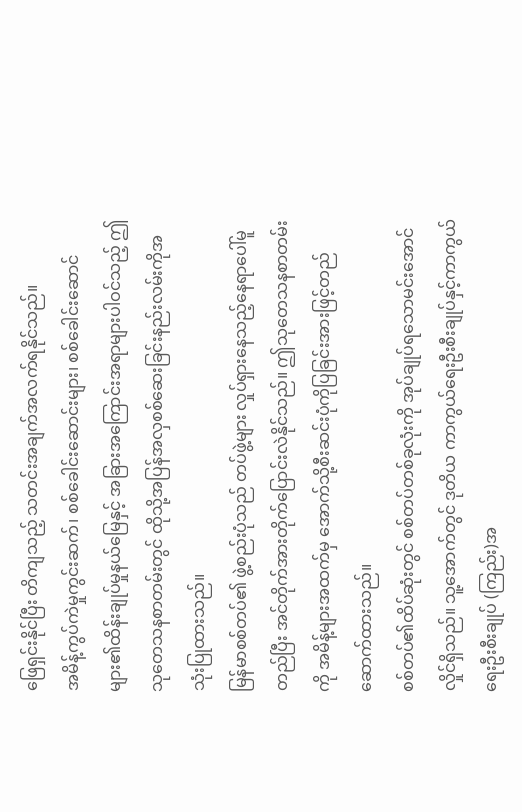ဖြေရှင်းနိုင်ပြီး တိကျသည့် သတင်းအချက်အလက်ရနိုင်သည်။
အမိန့်ကွပ်ကဲမှုကွင်းဆက်၊ စစ်ခေါင်းဆောင်းများ၊ စစ်ခေါင်းဆောင်များ၏ထိန်းချုပ်မှုနယ်မြေနှင့် အခြားအကြောင်းအရာများပါဝင်သည့် ဤသုတေသနစာတမ်းတွင် ထိုသို့အပြန်အလှစစ်ဆေးခြင်းနည်းလမ်းကိုအသုံးပြုထားသည်။
မြန်မာစစ်တပ်၏ ဖွဲ့စည်းပုံသည် တပ်ဖွဲ့များ လှုပ်ရှားနေသည့်နေရာပေါ်မူတည်ပြီး အင်တိုက်အားတိုက်ပြောင်းလဲနိုင်သည်။ ဤသုတေသနစာတမ်းကို အမိန့်များအထက်မှ အောက်သို့စီးဆင်းပုံကိုပြခြင်းအားဖြင့်တည်ဆောက်ထားသည်။
စစ်တပ်၏ထိပ်ဆုံးတွင် စစ်တပ်တစ်ခုလုံးကို အုပ်ချုပ်ရသောမင်းအောင်လှိုင်ရှိသည်။ သူ့အောက်တွင် ဒုတိယ ကာကွယ်ရေးဦးစီးချုပ်နှင့်ကာကွယ်ရေးဦးစီးချုပ် (ကြည်း)အ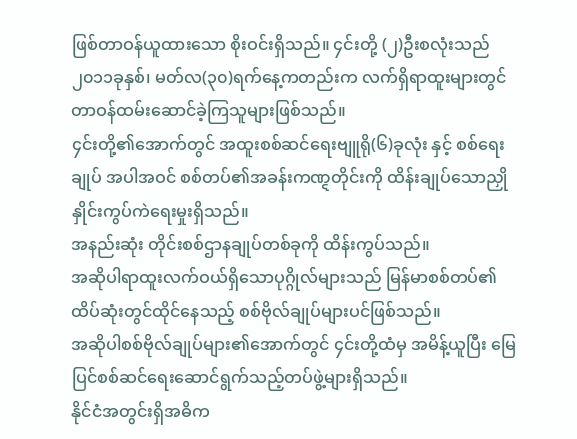ဖြစ်တာဝန်ယူထားသော စိုးဝင်းရှိသည်။ ၄င်းတို့ (၂)ဦးစလုံးသည် ၂၀၁၁ခုနှစ်၊ မတ်လ(၃၀)ရက်နေ့ကတည်းက လက်ရှိရာထူးများတွင်တာဝန်ထမ်းဆောင်ခဲ့ကြသူများဖြစ်သည်။
၄င်းတို့၏အောက်တွင် အထူးစစ်ဆင်ရေးဗျူရို(၆)ခုလုံး နှင့် စစ်ရေးချုပ် အပါအဝင် စစ်တပ်၏အခန်းကဏ္ဋတိုင်းကို ထိန်းချုပ်သောညှိုနှိုင်းကွပ်ကဲရေးမှုးရှိသည်။
အနည်းဆုံး တိုင်းစစ်ဌာနချုပ်တစ်ခုကို ထိန်းကွပ်သည်။
အဆိုပါရာထူးလက်ဝယ်ရှိသောပုဂ္ဂိုလ်များသည် မြန်မာစစ်တပ်၏ ထိပ်ဆုံးတွင်ထိုင်နေသည့် စစ်ဗိုလ်ချုပ်များပင်ဖြစ်သည်။
အဆိုပါစစ်ဗိုလ်ချုပ်များ၏အောက်တွင် ၄င်းတို့ထံမှ အမိန့်ယူပြီး မြေပြင်စစ်ဆင်ရေးဆောင်ရွက်သည့်တပ်ဖွဲ့များရှိသည်။
နိုင်ငံအတွင်းရှိအဓိက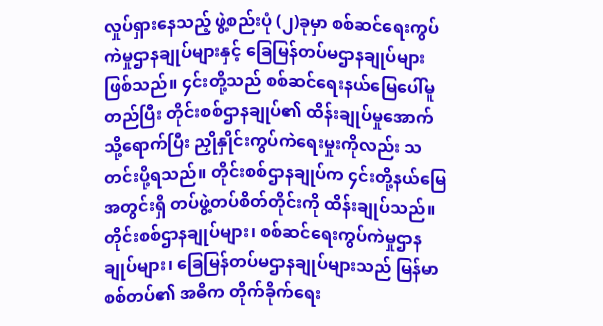လှုပ်ရှားနေသည့် ဖွဲ့စည်းပုံ (၂)ခုမှာ စစ်ဆင်ရေးကွပ်ကဲမှုဌာနချုပ်များနှင့် ခြေမြန်တပ်မဌာနချုပ်များ ဖြစ်သည်။ ၄င်းတို့သည် စစ်ဆင်ရေးနယ်မြေပေါ်မူတည်ပြီး တိုင်းစစ်ဌာနချုပ်၏ ထိန်းချုပ်မှုအောက်သို့ရောက်ပြီး ညှိုနှိုင်းကွပ်ကဲရေးမှုးကိုလည်း သတင်းပို့ရသည်။ တိုင်းစစ်ဌာနချုပ်က ၄င်းတို့နယ်မြေအတွင်းရှိ တပ်ဖွဲ့တပ်စိတ်တိုင်းကို ထိန်းချုပ်သည်။
တိုင်းစစ်ဌာနချုပ်များ၊ စစ်ဆင်ရေးကွပ်ကဲမှုဌာနချုပ်များ၊ ခြေမြန်တပ်မဌာနချုပ်များသည် မြန်မာစစ်တပ်၏ အဓိက တိုက်ခိုက်ရေး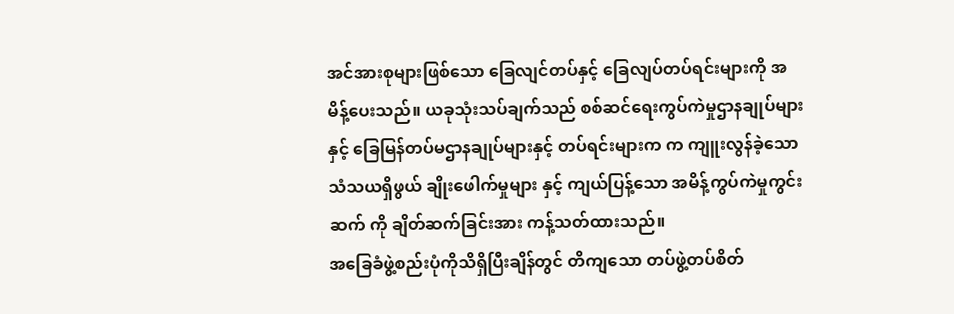အင်အားစုများဖြစ်သော ခြေလျင်တပ်နှင့် ခြေလျပ်တပ်ရင်းများကို အမိန့်ပေးသည်။ ယခုသုံးသပ်ချက်သည် စစ်ဆင်ရေးကွပ်ကဲမှုဌာနချုပ်များနှင့် ခြေမြန်တပ်မဌာနချုပ်များနှင့် တပ်ရင်းများက က ကျူးလွန်ခဲ့သော သံသယရှိဖွယ် ချိုးဖေါက်မှုများ နှင့် ကျယ်ပြန့်သော အမိန့်ကွပ်ကဲမှုကွင်းဆက် ကို ချိတ်ဆက်ခြင်းအား ကန့်သတ်ထားသည်။
အခြေခံဖွဲ့စည်းပုံကိုသိရှိပြီးချိန်တွင် တိကျသော တပ်ဖွဲ့တပ်စိတ်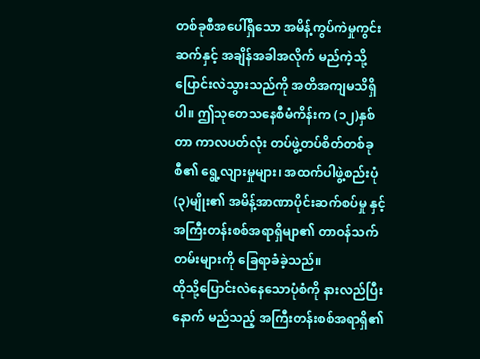တစ်ခုစီအပေါ်ရှိသော အမိန့်ကွပ်ကဲမှုကွင်းဆက်နှင့် အချိန်အခါအလိုက် မည်ကဲ့သို့ပြောင်းလဲသွားသည်ကို အတိအကျမသိရှိပါ။ ဤသုတေသနေစီမံကိန်းက (၁၂)နှစ်တာ ကာလပတ်လုံး တပ်ဖွဲ့တပ်စိတ်တစ်ခုစီ၏ ရွေ့လျားမှုများ၊ အထက်ပါဖွဲ့စည်းပုံ (၃)မျိုး၏ အမိန့်အာဏာပိုင်းဆက်စပ်မှု နှင့် အကြီးတန်းစစ်အရာရှိမျာ၏ တာဝန်သက်တမ်းများကို ခြေရာခံခဲ့သည်။
ထိုသို့ပြောင်းလဲနေသောပုံစံကို နားလည်ပြီးနောက် မည်သည့် အကြီးတန်းစစ်အရာရှိ၏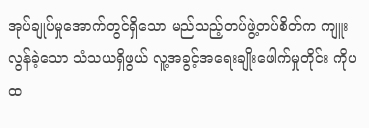အုပ်ချုပ်မှုအောက်တွင်ရှိသော မည်သည့်တပ်ဖွဲ့တပ်စိတ်က ကျူးလွန်ခဲ့သော သံသယရှိဖွယ် လူ့အခွင့်အရေးချိုးဖေါက်မှုတိုင်း ကိုပထ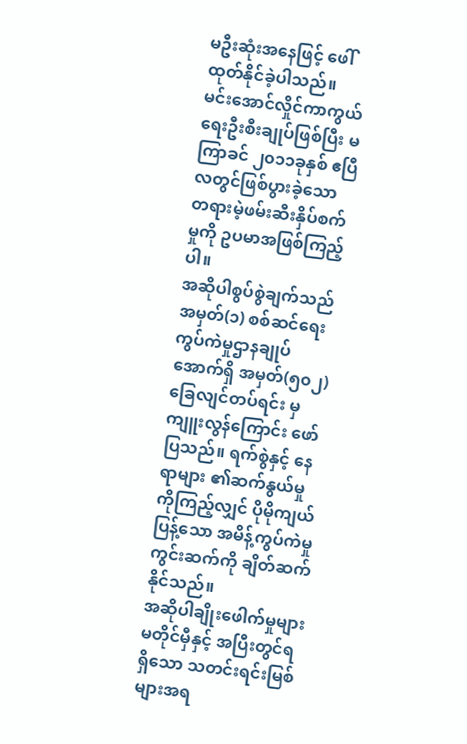မဦးဆုံးအနေဖြင့် ဖေါ်ထုတ်နိုင်ခဲ့ပါသည်။
မင်းအောင်လှိုင်ကာကွယ်ရေးဦးစီးချုပ်ဖြစ်ပြီး မကြာခင် ၂၀၁၁ခုနှစ် ဧပြီလတွင်ဖြစ်ပွားခဲ့သော တရားမဲ့ဖမ်းဆီးနှိပ်စက်မှုကို ဥပမာအဖြစ်ကြည့်ပါ။
အဆိုပါစွပ်စွဲချက်သည် အမှတ်(၁) စစ်ဆင်ရေးကွပ်ကဲမှုဌာနချုပ်အောက်ရှိ အမှတ်(၅၀၂)ခြေလျင်တပ်ရင်း မှကျူးလွန်ကြောင်း ဖော်ပြသည်။ ရက်စွဲနှင့် နေရာများ ၏ဆက်နွယ်မှုကိုကြည့်လျှင် ပိုမိုကျယ်ပြန့်သော အမိန့်ကွပ်ကဲမှုကွင်းဆက်ကို ချိတ်ဆက်နိုင်သည်။
အဆိုပါချိုးဖေါက်မှုများ မတိုင်မှီနှင့် အပြီးတွင်ရရှိသော သတင်းရင်းမြစ်များအရ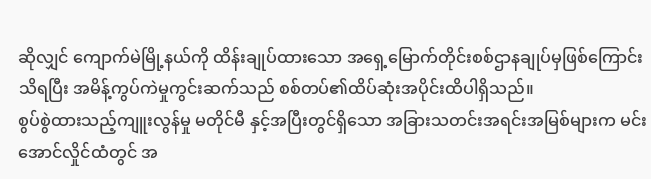ဆိုလျှင် ကျောက်မဲမြို့နယ်ကို ထိန်းချုပ်ထားသော အရှေ့မြောက်တိုင်းစစ်ဌာနချုပ်မှဖြစ်ကြောင်းသိရပြီး အမိန့်ကွပ်ကဲမှုကွင်းဆက်သည် စစ်တပ်၏ထိပ်ဆုံးအပိုင်းထိပါရှိသည်။
စွပ်စွဲထားသည့်ကျူးလွန်မှု မတိုင်မီ နှင့်အပြီးတွင်ရှိသော အခြားသတင်းအရင်းအမြစ်များက မင်းအောင်လှိုင်ထံတွင် အ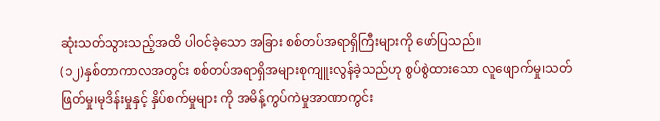ဆုံးသတ်သွားသည့်အထိ ပါဝင်ခဲ့သော အခြား စစ်တပ်အရာရှိကြီးများကို ဖော်ပြသည်။
(၁၂)နှစ်တာကာလအတွင်း စစ်တပ်အရာရှိအများစုကျူးလွန်ခဲ့သည်ဟု စွပ်စွဲထားသော လူဖျောက်မှု၊သတ်ဖြတ်မှု၊မုဒိန်းမှုနှင့် နှိပ်စက်မှုများ ကို အမိန့်ကွပ်ကဲမှုအာဏာကွင်း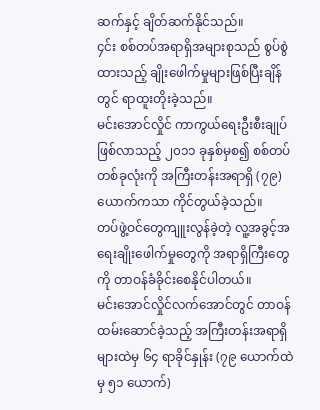ဆက်နှင့် ချိတ်ဆက်နိုင်သည်။
၄င်း စစ်တပ်အရာရှိအများစုသည် စွပ်စွဲထားသည့် ချိုးဖေါက်မှုများဖြစ်ပြီးချိန်တွင် ရာထူးတိုးခဲ့သည်။
မင်းအောင်လှိုင် ကာကွယ်ရေးဦးစီးချုပ်ဖြစ်လာသည့် ၂၀၁၁ ခုနှစ်မှစ၍ စစ်တပ်တစ်ခုလုံးကို အကြီးတန်းအရာရှိ (၇၉)ယောက်ကသာ ကိုင်တွယ်ခဲ့သည်။
တပ်ဖွဲ့ဝင်တွေကျူးလွန်ခဲ့တဲ့ လူ့အခွင့်အရေးချိုးဖေါက်မှုတွေကို အရာရှိကြီးတွေကို တာဝန်ခံခိုင်းစေနိုင်ပါတယ်။
မင်းအောင်လှိုင်လက်အောင်တွင် တာဝန်ထမ်းဆောင်ခဲ့သည့် အကြီးတန်းအရာရှိများထဲမှ ၆၄ ရာခိုင်နှုန်း (၇၉ ယောက်ထဲမှ ၅၁ ယောက်)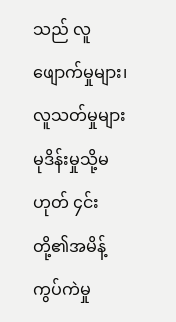သည် လူဖျောက်မှုများ၊ လူသတ်မှုများ မုဒိန်းမှုသို့မဟုတ် ၄င်းတို့၏အမိန့်ကွပ်ကဲမှု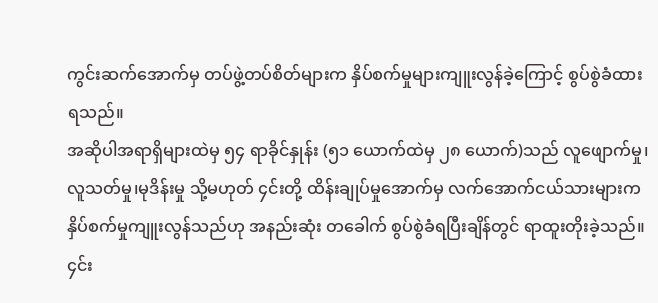ကွင်းဆက်အောက်မှ တပ်ဖွဲ့တပ်စိတ်များက နှိပ်စက်မှုများကျူးလွန်ခဲ့ကြောင့် စွပ်စွဲခံထားရသည်။
အဆိုပါအရာရှိများထဲမှ ၅၄ ရာခိုင်နှုန်း (၅၁ ယောက်ထဲမှ ၂၈ ယောက်)သည် လူဖျောက်မှု၊လူသတ်မှု၊မုဒိန်းမှု သို့မဟုတ် ၄င်းတို့ ထိန်းချုပ်မှုအောက်မှ လက်အောက်ငယ်သားများကနှိပ်စက်မှုကျူးလွန်သည်ဟု အနည်းဆုံး တခေါက် စွပ်စွဲခံရပြီးချိန်တွင် ရာထူးတိုးခဲ့သည်။ ၄င်း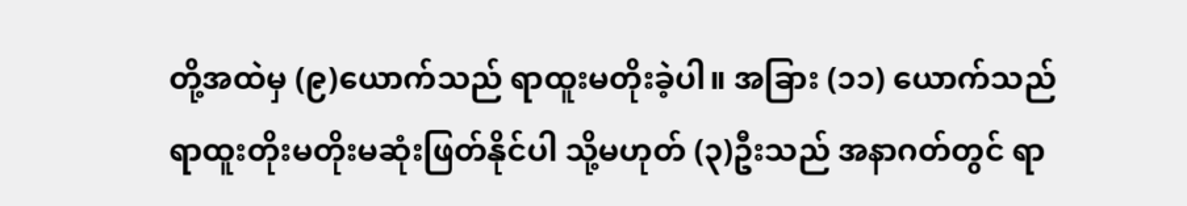တို့အထဲမှ (၉)ယောက်သည် ရာထူးမတိုးခဲ့ပါ။ အခြား (၁၁) ယောက်သည် ရာထူးတိုးမတိုးမဆုံးဖြတ်နိုင်ပါ သို့မဟုတ် (၃)ဦးသည် အနာဂတ်တွင် ရာ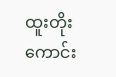ထူးတိုးကောင်း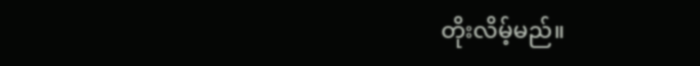တိုးလိမ့်မည်။